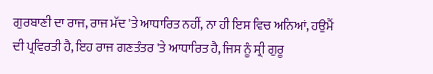ਗੁਰਬਾਣੀ ਦਾ ਰਾਜ, ਰਾਜ ਮੱਦ 'ਤੇ ਆਧਾਰਿਤ ਨਹੀਂ, ਨਾ ਹੀ ਇਸ ਵਿਚ ਅਨਿਆਂ, ਹਉਮੈਂ ਦੀ ਪ੍ਰਵਿਰਤੀ ਹੈ, ਇਹ ਰਾਜ ਗਣਤੰਤਰ 'ਤੇ ਆਧਾਰਿਤ ਹੈ, ਜਿਸ ਨੂੰ ਸ੍ਰੀ ਗੁਰੂ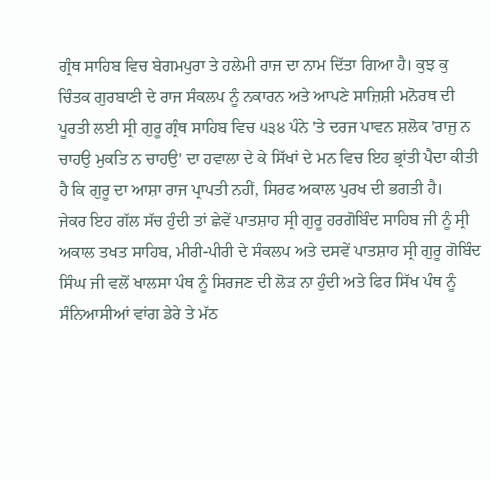ਗ੍ਰੰਥ ਸਾਹਿਬ ਵਿਚ ਬੇਗਮਪੁਰਾ ਤੇ ਹਲੇਮੀ ਰਾਜ ਦਾ ਨਾਮ ਦਿੱਤਾ ਗਿਆ ਹੈ। ਕੁਝ ਕੁ ਚਿੰਤਕ ਗੁਰਬਾਣੀ ਦੇ ਰਾਜ ਸੰਕਲਪ ਨੂੰ ਨਕਾਰਨ ਅਤੇ ਆਪਣੇ ਸਾਜ਼ਿਸ਼ੀ ਮਨੋਰਥ ਦੀ ਪੂਰਤੀ ਲਈ ਸ੍ਰੀ ਗੁਰੂ ਗ੍ਰੰਥ ਸਾਹਿਬ ਵਿਚ ੫੩੪ ਪੰਨੇ 'ਤੇ ਦਰਜ ਪਾਵਨ ਸ਼ਲੋਕ 'ਰਾਜੁ ਨ ਚਾਹਉ ਮੁਕਤਿ ਨ ਚਾਹਉ' ਦਾ ਹਵਾਲਾ ਦੇ ਕੇ ਸਿੱਖਾਂ ਦੇ ਮਨ ਵਿਚ ਇਹ ਭ੍ਰਾਂਤੀ ਪੈਦਾ ਕੀਤੀ ਹੈ ਕਿ ਗੁਰੂ ਦਾ ਆਸ਼ਾ ਰਾਜ ਪ੍ਰਾਪਤੀ ਨਹੀਂ, ਸਿਰਫ ਅਕਾਲ ਪੁਰਖ ਦੀ ਭਗਤੀ ਹੈ।
ਜੇਕਰ ਇਹ ਗੱਲ ਸੱਚ ਹੁੰਦੀ ਤਾਂ ਛੇਵੇਂ ਪਾਤਸ਼ਾਹ ਸ੍ਰੀ ਗੁਰੂ ਹਰਗੋਬਿੰਦ ਸਾਹਿਬ ਜੀ ਨੂੰ ਸ੍ਰੀ ਅਕਾਲ ਤਖਤ ਸਾਹਿਬ, ਮੀਰੀ-ਪੀਰੀ ਦੇ ਸੰਕਲਪ ਅਤੇ ਦਸਵੇਂ ਪਾਤਸ਼ਾਹ ਸ੍ਰੀ ਗੁਰੂ ਗੋਬਿੰਦ ਸਿੰਘ ਜੀ ਵਲੋਂ ਖਾਲਸਾ ਪੰਥ ਨੂੰ ਸਿਰਜਣ ਦੀ ਲੋੜ ਨਾ ਹੁੰਦੀ ਅਤੇ ਫਿਰ ਸਿੱਖ ਪੰਥ ਨੂੰ ਸੰਨਿਆਸੀਆਂ ਵਾਂਗ ਡੇਰੇ ਤੇ ਮੱਠ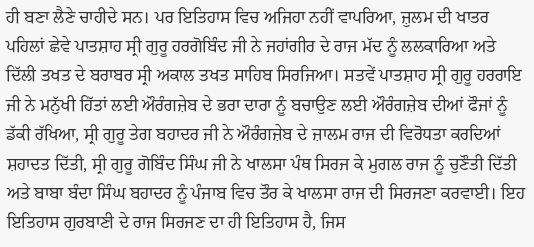ਹੀ ਬਣਾ ਲੈਣੇ ਚਾਹੀਦੇ ਸਨ। ਪਰ ਇਤਿਹਾਸ ਵਿਚ ਅਜਿਹਾ ਨਹੀਂ ਵਾਪਰਿਆ, ਜ਼ੁਲਮ ਦੀ ਖਾਤਰ ਪਹਿਲਾਂ ਛੇਵੇ ਪਾਤਸ਼ਾਹ ਸ੍ਰੀ ਗੁਰੂ ਹਰਗੋਬਿੰਦ ਜੀ ਨੇ ਜਹਾਂਗੀਰ ਦੇ ਰਾਜ ਮੱਦ ਨੂੰ ਲਲਕਾਰਿਆ ਅਤੇ ਦਿੱਲੀ ਤਖਤ ਦੇ ਬਰਾਬਰ ਸ੍ਰੀ ਅਕਾਲ ਤਖਤ ਸਾਹਿਬ ਸਿਰਜਿਆ। ਸਤਵੇਂ ਪਾਤਸ਼ਾਹ ਸ੍ਰੀ ਗੁਰੂ ਹਰਰਾਇ ਜੀ ਨੇ ਮਨੁੱਖੀ ਹਿੱਤਾਂ ਲਈ ਔਰੰਗਜ਼ੇਬ ਦੇ ਭਰਾ ਦਾਰਾ ਨੂੰ ਬਚਾਉਣ ਲਈ ਔਰੰਗਜ਼ੇਬ ਦੀਆਂ ਫੌਜਾਂ ਨੂੰ ਡੱਕੀ ਰੱਖਿਆ, ਸ੍ਰੀ ਗੁਰੂ ਤੇਗ ਬਹਾਦਰ ਜੀ ਨੇ ਔਰੰਗਜ਼ੇਬ ਦੇ ਜ਼ਾਲਮ ਰਾਜ ਦੀ ਵਿਰੋਧਤਾ ਕਰਦਿਆਂ ਸ਼ਹਾਦਤ ਦਿੱਤੀ, ਸ੍ਰੀ ਗੁਰੂ ਗੋਬਿੰਦ ਸਿੰਘ ਜੀ ਨੇ ਖਾਲਸਾ ਪੰਥ ਸਿਰਜ ਕੇ ਮੁਗਲ ਰਾਜ ਨੂੰ ਚੁਣੌਤੀ ਦਿੱਤੀ ਅਤੇ ਬਾਬਾ ਬੰਦਾ ਸਿੰਘ ਬਹਾਦਰ ਨੂੰ ਪੰਜਾਬ ਵਿਚ ਤੌਰ ਕੇ ਖਾਲਸਾ ਰਾਜ ਦੀ ਸਿਰਜਣਾ ਕਰਵਾਈ। ਇਹ ਇਤਿਹਾਸ ਗੁਰਬਾਣੀ ਦੇ ਰਾਜ ਸਿਰਜਣ ਦਾ ਹੀ ਇਤਿਹਾਸ ਹੈ, ਜਿਸ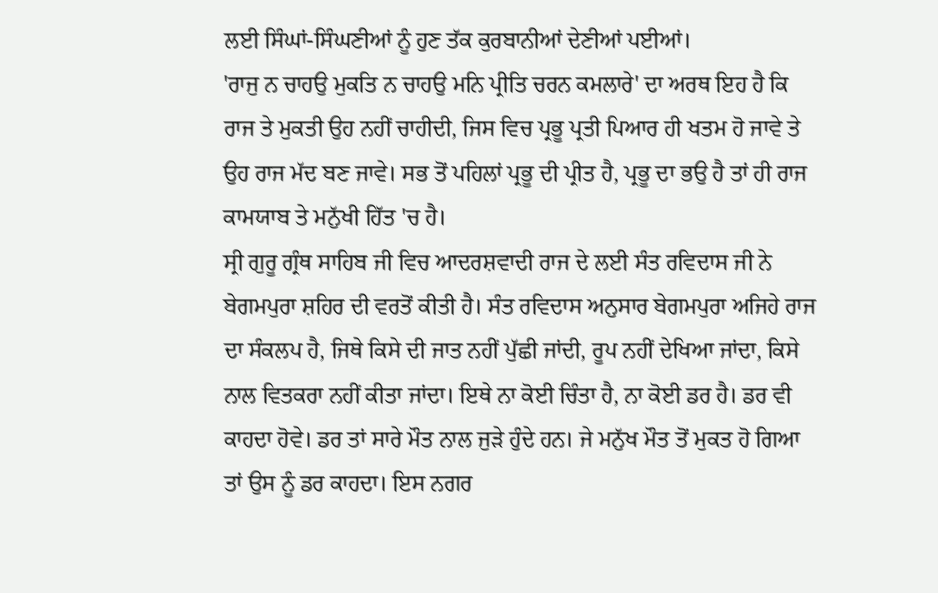ਲਈ ਸਿੰਘਾਂ-ਸਿੰਘਣੀਆਂ ਨੂੰ ਹੁਣ ਤੱਕ ਕੁਰਬਾਨੀਆਂ ਦੇਣੀਆਂ ਪਈਆਂ।
'ਰਾਜੁ ਨ ਚਾਹਉ ਮੁਕਤਿ ਨ ਚਾਹਉ ਮਨਿ ਪ੍ਰੀਤਿ ਚਰਨ ਕਮਲਾਰੇ' ਦਾ ਅਰਥ ਇਹ ਹੈ ਕਿ ਰਾਜ ਤੇ ਮੁਕਤੀ ਉਹ ਨਹੀਂ ਚਾਹੀਦੀ, ਜਿਸ ਵਿਚ ਪ੍ਰਭੂ ਪ੍ਰਤੀ ਪਿਆਰ ਹੀ ਖਤਮ ਹੋ ਜਾਵੇ ਤੇ ਉਹ ਰਾਜ ਮੱਦ ਬਣ ਜਾਵੇ। ਸਭ ਤੋਂ ਪਹਿਲਾਂ ਪ੍ਰਭੂ ਦੀ ਪ੍ਰੀਤ ਹੈ, ਪ੍ਰਭੂ ਦਾ ਭਉ ਹੈ ਤਾਂ ਹੀ ਰਾਜ ਕਾਮਯਾਬ ਤੇ ਮਨੁੱਖੀ ਹਿੱਤ 'ਚ ਹੈ।
ਸ੍ਰੀ ਗੁਰੂ ਗ੍ਰੰਥ ਸਾਹਿਬ ਜੀ ਵਿਚ ਆਦਰਸ਼ਵਾਦੀ ਰਾਜ ਦੇ ਲਈ ਸੰਤ ਰਵਿਦਾਸ ਜੀ ਨੇ ਬੇਗਮਪੁਰਾ ਸ਼ਹਿਰ ਦੀ ਵਰਤੋਂ ਕੀਤੀ ਹੈ। ਸੰਤ ਰਵਿਦਾਸ ਅਨੁਸਾਰ ਬੇਗਮਪੁਰਾ ਅਜਿਹੇ ਰਾਜ ਦਾ ਸੰਕਲਪ ਹੈ, ਜਿਥੇ ਕਿਸੇ ਦੀ ਜਾਤ ਨਹੀਂ ਪੁੱਛੀ ਜਾਂਦੀ, ਰੂਪ ਨਹੀਂ ਦੇਖਿਆ ਜਾਂਦਾ, ਕਿਸੇ ਨਾਲ ਵਿਤਕਰਾ ਨਹੀਂ ਕੀਤਾ ਜਾਂਦਾ। ਇਥੇ ਨਾ ਕੋਈ ਚਿੰਤਾ ਹੈ, ਨਾ ਕੋਈ ਡਰ ਹੈ। ਡਰ ਵੀ ਕਾਹਦਾ ਹੋਵੇ। ਡਰ ਤਾਂ ਸਾਰੇ ਮੌਤ ਨਾਲ ਜੁੜੇ ਹੁੰਦੇ ਹਨ। ਜੇ ਮਨੁੱਖ ਮੌਤ ਤੋਂ ਮੁਕਤ ਹੋ ਗਿਆ ਤਾਂ ਉਸ ਨੂੰ ਡਰ ਕਾਹਦਾ। ਇਸ ਨਗਰ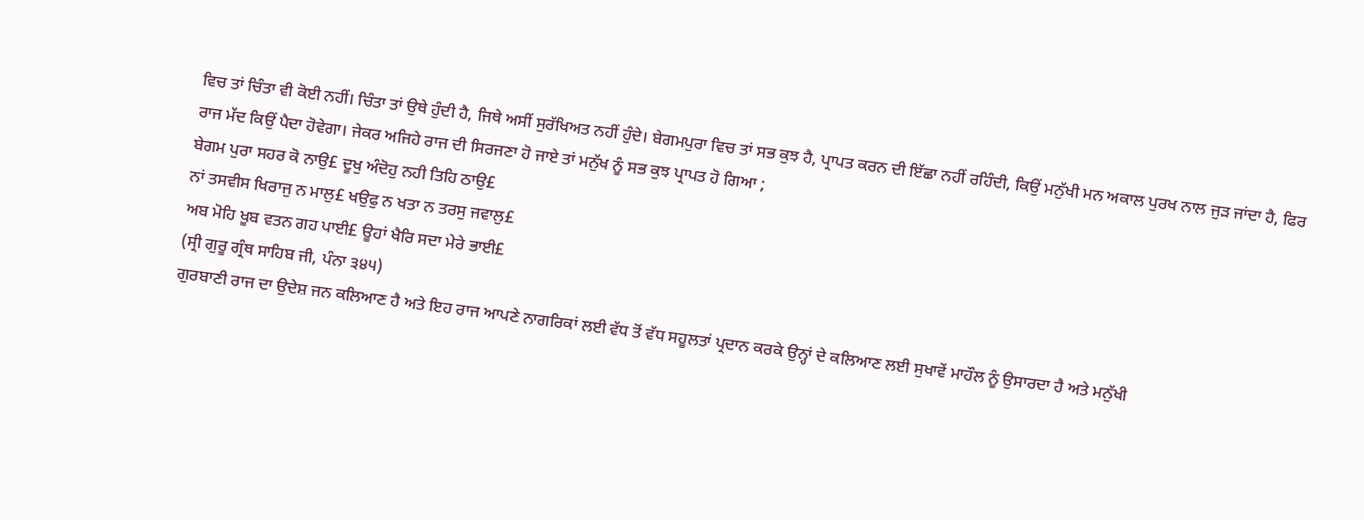ਵਿਚ ਤਾਂ ਚਿੰਤਾ ਵੀ ਕੋਈ ਨਹੀਂ। ਚਿੰਤਾ ਤਾਂ ਉਥੇ ਹੁੰਦੀ ਹੈ, ਜਿਥੇ ਅਸੀਂ ਸੁਰੱਖਿਅਤ ਨਹੀਂ ਹੁੰਦੇ। ਬੇਗਮਪੁਰਾ ਵਿਚ ਤਾਂ ਸਭ ਕੁਝ ਹੈ, ਪ੍ਰਾਪਤ ਕਰਨ ਦੀ ਇੱਛਾ ਨਹੀਂ ਰਹਿੰਦੀ, ਕਿਉਂ ਮਨੁੱਖੀ ਮਨ ਅਕਾਲ ਪੁਰਖ ਨਾਲ ਜੁੜ ਜਾਂਦਾ ਹੈ, ਫਿਰ ਰਾਜ ਮੱਦ ਕਿਉਂ ਪੈਦਾ ਹੋਵੇਗਾ। ਜੇਕਰ ਅਜਿਹੇ ਰਾਜ ਦੀ ਸਿਰਜਣਾ ਹੋ ਜਾਏ ਤਾਂ ਮਨੁੱਖ ਨੂੰ ਸਭ ਕੁਝ ਪ੍ਰਾਪਤ ਹੋ ਗਿਆ ;
ਬੇਗਮ ਪੁਰਾ ਸਹਰ ਕੋ ਨਾਉ£ ਦੂਖੁ ਅੰਦੋਹੁ ਨਹੀ ਤਿਹਿ ਠਾਉ£
ਨਾਂ ਤਸਵੀਸ ਖਿਰਾਜੁ ਨ ਮਾਲੁ£ ਖਉਫੁ ਨ ਖਤਾ ਨ ਤਰਸੁ ਜਵਾਲੁ£
ਅਬ ਮੋਹਿ ਖੂਬ ਵਤਨ ਗਹ ਪਾਈ£ ਊਹਾਂ ਖੈਰਿ ਸਦਾ ਮੇਰੇ ਭਾਈ£
(ਸ੍ਰੀ ਗੁਰੂ ਗ੍ਰੰਥ ਸਾਹਿਬ ਜੀ, ਪੰਨਾ ੩੪੫)
ਗੁਰਬਾਣੀ ਰਾਜ ਦਾ ਉਦੇਸ਼ ਜਨ ਕਲਿਆਣ ਹੈ ਅਤੇ ਇਹ ਰਾਜ ਆਪਣੇ ਨਾਗਰਿਕਾਂ ਲਈ ਵੱਧ ਤੋਂ ਵੱਧ ਸਹੂਲਤਾਂ ਪ੍ਰਦਾਨ ਕਰਕੇ ਉਨ੍ਹਾਂ ਦੇ ਕਲਿਆਣ ਲਈ ਸੁਖਾਵੇਂ ਮਾਹੌਲ ਨੂੰ ਉਸਾਰਦਾ ਹੈ ਅਤੇ ਮਨੁੱਖੀ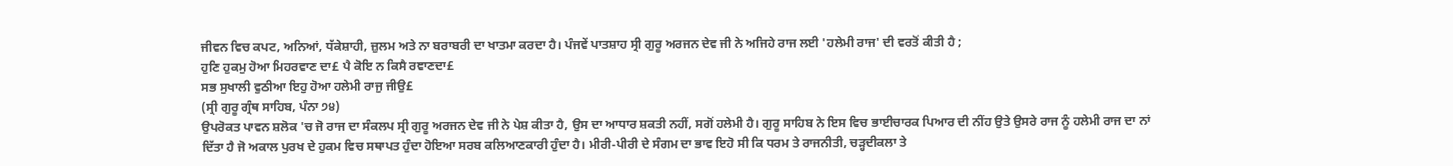ਜੀਵਨ ਵਿਚ ਕਪਟ, ਅਨਿਆਂ, ਧੱਕੇਸ਼ਾਹੀ, ਜ਼ੁਲਮ ਅਤੇ ਨਾ ਬਰਾਬਰੀ ਦਾ ਖਾਤਮਾ ਕਰਦਾ ਹੈ। ਪੰਜਵੇਂ ਪਾਤਸ਼ਾਹ ਸ੍ਰੀ ਗੁਰੂ ਅਰਜਨ ਦੇਵ ਜੀ ਨੇ ਅਜਿਹੇ ਰਾਜ ਲਈ 'ਹਲੇਮੀ ਰਾਜ' ਦੀ ਵਰਤੋਂ ਕੀਤੀ ਹੈ ;
ਹੁਣਿ ਹੁਕਮੁ ਹੋਆ ਮਿਹਰਵਾਣ ਦਾ£ ਪੈ ਕੋਇ ਨ ਕਿਸੈ ਰਞਾਣਦਾ£
ਸਭ ਸੁਖਾਲੀ ਵੁਠੀਆ ਇਹੁ ਹੋਆ ਹਲੇਮੀ ਰਾਜੁ ਜੀਉ£
(ਸ੍ਰੀ ਗੁਰੂ ਗ੍ਰੰਥ ਸਾਹਿਬ, ਪੰਨਾ ੭੪)
ਉਪਰੋਕਤ ਪਾਵਨ ਸ਼ਲੋਕ 'ਚ ਜੋ ਰਾਜ ਦਾ ਸੰਕਲਪ ਸ੍ਰੀ ਗੁਰੂ ਅਰਜਨ ਦੇਵ ਜੀ ਨੇ ਪੇਸ਼ ਕੀਤਾ ਹੈ, ਉਸ ਦਾ ਆਧਾਰ ਸ਼ਕਤੀ ਨਹੀਂ, ਸਗੋਂ ਹਲੇਮੀ ਹੈ। ਗੁਰੂ ਸਾਹਿਬ ਨੇ ਇਸ ਵਿਚ ਭਾਈਚਾਰਕ ਪਿਆਰ ਦੀ ਨੀਂਹ ਉਤੇ ਉਸਰੇ ਰਾਜ ਨੂੰ ਹਲੇਮੀ ਰਾਜ ਦਾ ਨਾਂ ਦਿੱਤਾ ਹੈ ਜੋ ਅਕਾਲ ਪੁਰਖ ਦੇ ਹੁਕਮ ਵਿਚ ਸਥਾਪਤ ਹੁੰਦਾ ਹੋਇਆ ਸਰਬ ਕਲਿਆਣਕਾਰੀ ਹੁੰਦਾ ਹੈ। ਮੀਰੀ-ਪੀਰੀ ਦੇ ਸੰਗਮ ਦਾ ਭਾਵ ਇਹੋ ਸੀ ਕਿ ਧਰਮ ਤੇ ਰਾਜਨੀਤੀ, ਚੜ੍ਹਦੀਕਲਾ ਤੇ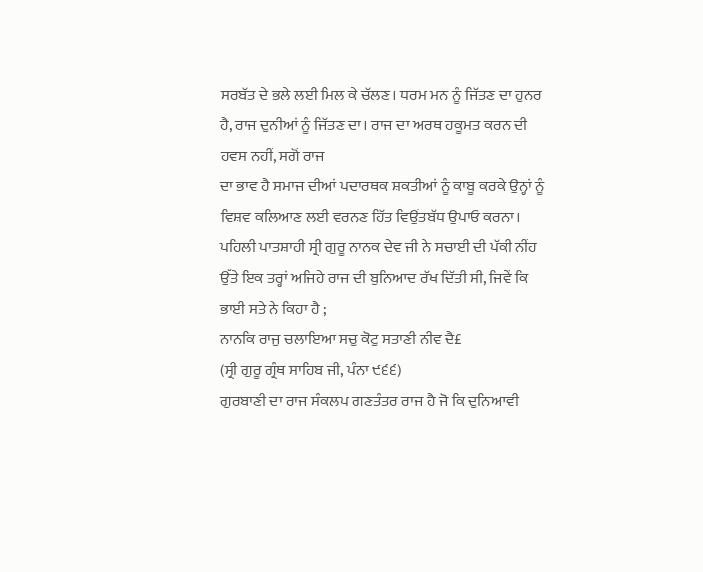ਸਰਬੱਤ ਦੇ ਭਲੇ ਲਈ ਮਿਲ ਕੇ ਚੱਲਣ। ਧਰਮ ਮਨ ਨੂੰ ਜਿੱਤਣ ਦਾ ਹੁਨਰ ਹੈ, ਰਾਜ ਦੁਨੀਆਂ ਨੂੰ ਜਿੱਤਣ ਦਾ। ਰਾਜ ਦਾ ਅਰਥ ਹਕੂਮਤ ਕਰਨ ਦੀ ਹਵਸ ਨਹੀਂ, ਸਗੋਂ ਰਾਜ
ਦਾ ਭਾਵ ਹੈ ਸਮਾਜ ਦੀਆਂ ਪਦਾਰਥਕ ਸ਼ਕਤੀਆਂ ਨੂੰ ਕਾਬੂ ਕਰਕੇ ਉਨ੍ਹਾਂ ਨੂੰ ਵਿਸ਼ਵ ਕਲਿਆਣ ਲਈ ਵਰਨਣ ਹਿੱਤ ਵਿਉਂਤਬੱਧ ਉਪਾਓ ਕਰਨਾ। ਪਹਿਲੀ ਪਾਤਸ਼ਾਹੀ ਸ੍ਰੀ ਗੁਰੂ ਨਾਨਕ ਦੇਵ ਜੀ ਨੇ ਸਚਾਈ ਦੀ ਪੱਕੀ ਨੀਂਹ ਉੱਤੇ ਇਕ ਤਰ੍ਹਾਂ ਅਜਿਹੇ ਰਾਜ ਦੀ ਬੁਨਿਆਦ ਰੱਖ ਦਿੱਤੀ ਸੀ, ਜਿਵੇਂ ਕਿ ਭਾਈ ਸਤੇ ਨੇ ਕਿਹਾ ਹੈ ;
ਨਾਨਕਿ ਰਾਜੁ ਚਲਾਇਆ ਸਚੁ ਕੋਟੁ ਸਤਾਣੀ ਨੀਵ ਦੈ£
(ਸ੍ਰੀ ਗੁਰੂ ਗ੍ਰੰਥ ਸਾਹਿਬ ਜੀ, ਪੰਨਾ ੯੬੬)
ਗੁਰਬਾਣੀ ਦਾ ਰਾਜ ਸੰਕਲਪ ਗਣਤੰਤਰ ਰਾਜ ਹੈ ਜੋ ਕਿ ਦੁਨਿਆਵੀ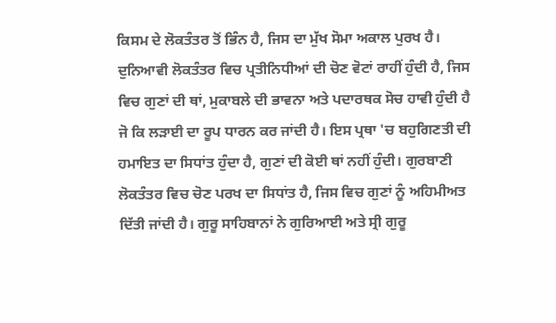ਕਿਸਮ ਦੇ ਲੋਕਤੰਤਰ ਤੋਂ ਭਿੰਨ ਹੈ, ਜਿਸ ਦਾ ਮੁੱਖ ਸੋਮਾ ਅਕਾਲ ਪੁਰਖ ਹੈ। ਦੁਨਿਆਵੀ ਲੋਕਤੰਤਰ ਵਿਚ ਪ੍ਰਤੀਨਿਧੀਆਂ ਦੀ ਚੋਣ ਵੋਟਾਂ ਰਾਹੀਂ ਹੁੰਦੀ ਹੈ, ਜਿਸ ਵਿਚ ਗੁਣਾਂ ਦੀ ਥਾਂ, ਮੁਕਾਬਲੇ ਦੀ ਭਾਵਨਾ ਅਤੇ ਪਦਾਰਥਕ ਸੋਚ ਹਾਵੀ ਹੁੰਦੀ ਹੈ ਜੋ ਕਿ ਲੜਾਈ ਦਾ ਰੂਪ ਧਾਰਨ ਕਰ ਜਾਂਦੀ ਹੈ। ਇਸ ਪ੍ਰਥਾ 'ਚ ਬਹੁਗਿਣਤੀ ਦੀ ਹਮਾਇਤ ਦਾ ਸਿਧਾਂਤ ਹੁੰਦਾ ਹੈ, ਗੁਣਾਂ ਦੀ ਕੋਈ ਥਾਂ ਨਹੀਂ ਹੁੰਦੀ। ਗੁਰਬਾਣੀ ਲੋਕਤੰਤਰ ਵਿਚ ਚੋਣ ਪਰਖ ਦਾ ਸਿਧਾਂਤ ਹੈ, ਜਿਸ ਵਿਚ ਗੁਣਾਂ ਨੂੰ ਅਹਿਮੀਅਤ ਦਿੱਤੀ ਜਾਂਦੀ ਹੈ। ਗੁਰੂ ਸਾਹਿਬਾਨਾਂ ਨੇ ਗੁਰਿਆਈ ਅਤੇ ਸ੍ਰੀ ਗੁਰੂ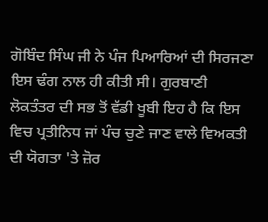ਗੋਬਿੰਦ ਸਿੰਘ ਜੀ ਨੇ ਪੰਜ ਪਿਆਰਿਆਂ ਦੀ ਸਿਰਜਣਾ ਇਸ ਢੰਗ ਨਾਲ ਹੀ ਕੀਤੀ ਸੀ। ਗੁਰਬਾਣੀ ਲੋਕਤੰਤਰ ਦੀ ਸਭ ਤੋਂ ਵੱਡੀ ਖੂਬੀ ਇਹ ਹੈ ਕਿ ਇਸ ਵਿਚ ਪ੍ਰਤੀਨਿਧ ਜਾਂ ਪੰਚ ਚੁਣੇ ਜਾਣ ਵਾਲੇ ਵਿਅਕਤੀ ਦੀ ਯੋਗਤਾ 'ਤੇ ਜ਼ੋਰ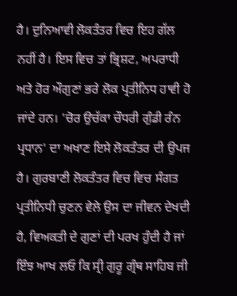ਹੈ। ਦੁਨਿਆਵੀ ਲੋਕਤੰਤਰ ਵਿਚ ਇਹ ਗੱਲ ਨਹੀਂ ਹੈ। ਇਸ ਵਿਚ ਤਾਂ ਭ੍ਰਿਸ਼ਟ, ਅਪਰਾਧੀ ਅਤੇ ਹੋਰ ਔਗੁਣਾਂ ਭਰੇ ਲੋਕ ਪ੍ਰਤੀਨਿਧ ਹਾਵੀ ਹੋ ਜਾਂਦੇ ਹਨ। 'ਚੋਰ ਉਚੱਕਾ ਚੌਧਰੀ ਗੁੰਡੀ ਰੰਨ ਪ੍ਰਧਾਨ' ਦਾ ਅਖਾਣ ਇਸੇ ਲੋਕਤੰਤਰ ਦੀ ਉਪਜ ਹੈ। ਗੁਰਬਾਣੀ ਲੋਕਤੰਤਰ ਵਿਚ ਵਿਚ ਸੰਗਤ ਪ੍ਰਤੀਨਿਧੀ ਚੁਣਨ ਵੇਲੇ ਉਸ ਦਾ ਜੀਵਨ ਦੇਖਦੀ ਹੈ, ਵਿਅਕਤੀ ਦੇ ਗੁਣਾਂ ਦੀ ਪਰਖ ਹੁੰਦੀ ਹੈ ਜਾਂ ਇੰਝ ਆਖ ਲਓ ਕਿ ਸ੍ਰੀ ਗੁਰੂ ਗ੍ਰੰਥ ਸਾਹਿਬ ਜੀ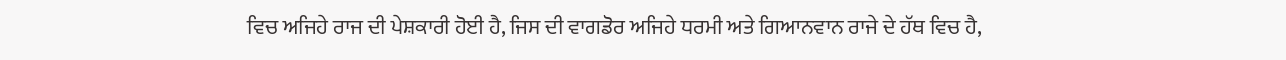ਵਿਚ ਅਜਿਹੇ ਰਾਜ ਦੀ ਪੇਸ਼ਕਾਰੀ ਹੋਈ ਹੈ, ਜਿਸ ਦੀ ਵਾਗਡੋਰ ਅਜਿਹੇ ਧਰਮੀ ਅਤੇ ਗਿਆਨਵਾਨ ਰਾਜੇ ਦੇ ਹੱਥ ਵਿਚ ਹੈ,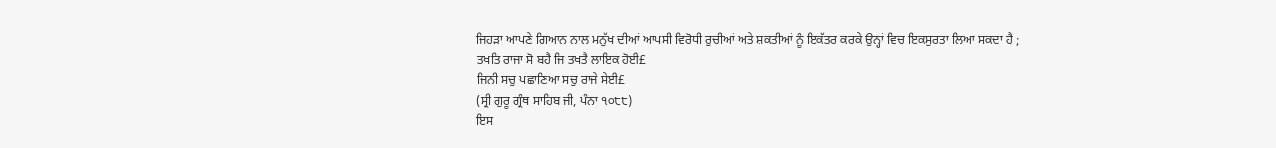ਜਿਹੜਾ ਆਪਣੇ ਗਿਆਨ ਨਾਲ ਮਨੁੱਖ ਦੀਆਂ ਆਪਸੀ ਵਿਰੋਧੀ ਰੁਚੀਆਂ ਅਤੇ ਸ਼ਕਤੀਆਂ ਨੂੰ ਇਕੱਤਰ ਕਰਕੇ ਉਨ੍ਹਾਂ ਵਿਚ ਇਕਸੁਰਤਾ ਲਿਆ ਸਕਦਾ ਹੈ ;
ਤਖਤਿ ਰਾਜਾ ਸੋ ਬਹੈ ਜਿ ਤਖਤੈ ਲਾਇਕ ਹੋਈ£
ਜਿਨੀ ਸਚੁ ਪਛਾਣਿਆ ਸਚੁ ਰਾਜੇ ਸੇਈ£
(ਸ੍ਰੀ ਗੁਰੂ ਗ੍ਰੰਥ ਸਾਹਿਬ ਜੀ, ਪੰਨਾ ੧੦੮੮)
ਇਸ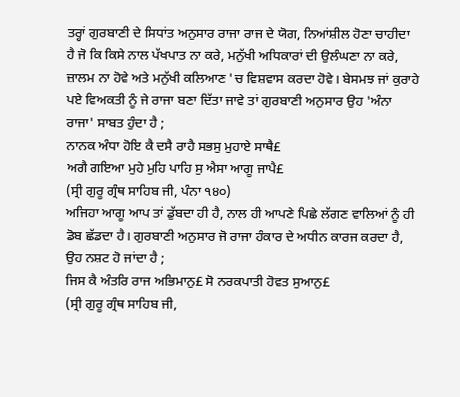ਤਰ੍ਹਾਂ ਗੁਰਬਾਣੀ ਦੇ ਸਿਧਾਂਤ ਅਨੁਸਾਰ ਰਾਜਾ ਰਾਜ ਦੇ ਯੋਗ, ਨਿਆਂਸ਼ੀਲ ਹੋਣਾ ਚਾਹੀਦਾ ਹੈ ਜੋ ਕਿ ਕਿਸੇ ਨਾਲ ਪੱਖਪਾਤ ਨਾ ਕਰੇ, ਮਨੁੱਖੀ ਅਧਿਕਾਰਾਂ ਦੀ ਉਲੰਘਣਾ ਨਾ ਕਰੇ, ਜ਼ਾਲਮ ਨਾ ਹੋਵੇ ਅਤੇ ਮਨੁੱਖੀ ਕਲਿਆਣ 'ਚ ਵਿਸ਼ਵਾਸ ਕਰਦਾ ਹੋਵੇ। ਬੇਸਮਝ ਜਾਂ ਕੁਰਾਹੇ ਪਏ ਵਿਅਕਤੀ ਨੂੰ ਜੇ ਰਾਜਾ ਬਣਾ ਦਿੱਤਾ ਜਾਵੇ ਤਾਂ ਗੁਰਬਾਣੀ ਅਨੁਸਾਰ ਉਹ 'ਅੰਨਾ ਰਾਜਾ' ਸਾਬਤ ਹੁੰਦਾ ਹੈ ;
ਨਾਨਕ ਅੰਧਾ ਹੋਇ ਕੈ ਦਸੈ ਰਾਹੈ ਸਭਸੁ ਮੁਹਾਏ ਸਾਥੈ£
ਅਗੈ ਗਇਆ ਮੁਹੇ ਮੁਹਿ ਪਾਹਿ ਸੁ ਐਸਾ ਆਗੂ ਜਾਪੈ£
(ਸ੍ਰੀ ਗੁਰੂ ਗ੍ਰੰਥ ਸਾਹਿਬ ਜੀ, ਪੰਨਾ ੧੪੦)
ਅਜਿਹਾ ਆਗੂ ਆਪ ਤਾਂ ਡੁੱਬਦਾ ਹੀ ਹੈ, ਨਾਲ ਹੀ ਆਪਣੇ ਪਿਛੇ ਲੱਗਣ ਵਾਲਿਆਂ ਨੂੰ ਹੀ ਡੋਬ ਛੱਡਦਾ ਹੈ। ਗੁਰਬਾਣੀ ਅਨੁਸਾਰ ਜੋ ਰਾਜਾ ਹੰਕਾਰ ਦੇ ਅਧੀਨ ਕਾਰਜ ਕਰਦਾ ਹੈ, ਉਹ ਨਸ਼ਟ ਹੋ ਜਾਂਦਾ ਹੈ ;
ਜਿਸ ਕੈ ਅੰਤਰਿ ਰਾਜ ਅਭਿਮਾਨੁ£ ਸੋ ਨਰਕਪਾਤੀ ਹੋਵਤ ਸੁਆਨੁ£
(ਸ੍ਰੀ ਗੁਰੂ ਗ੍ਰੰਥ ਸਾਹਿਬ ਜੀ,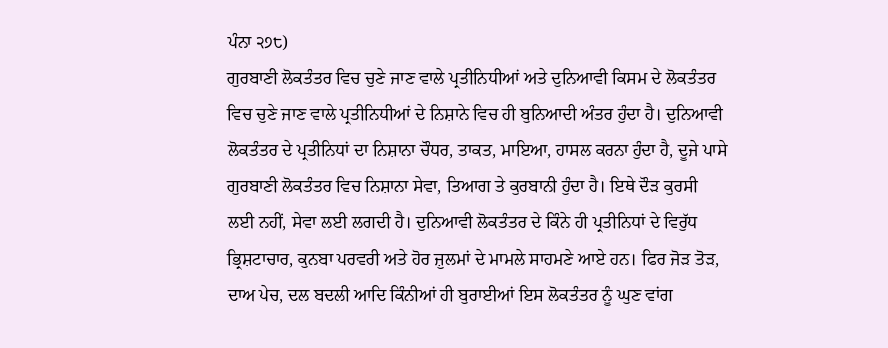ਪੰਨਾ ੨੭੮)
ਗੁਰਬਾਣੀ ਲੋਕਤੰਤਰ ਵਿਚ ਚੁਣੇ ਜਾਣ ਵਾਲੇ ਪ੍ਰਤੀਨਿਧੀਆਂ ਅਤੇ ਦੁਨਿਆਵੀ ਕਿਸਮ ਦੇ ਲੋਕਤੰਤਰ ਵਿਚ ਚੁਣੇ ਜਾਣ ਵਾਲੇ ਪ੍ਰਤੀਨਿਧੀਆਂ ਦੇ ਨਿਸ਼ਾਨੇ ਵਿਚ ਹੀ ਬੁਨਿਆਦੀ ਅੰਤਰ ਹੁੰਦਾ ਹੈ। ਦੁਨਿਆਵੀ ਲੋਕਤੰਤਰ ਦੇ ਪ੍ਰਤੀਨਿਧਾਂ ਦਾ ਨਿਸ਼ਾਨਾ ਚੌਧਰ, ਤਾਕਤ, ਮਾਇਆ, ਹਾਸਲ ਕਰਨਾ ਹੁੰਦਾ ਹੈ, ਦੂਜੇ ਪਾਸੇ ਗੁਰਬਾਣੀ ਲੋਕਤੰਤਰ ਵਿਚ ਨਿਸ਼ਾਨਾ ਸੇਵਾ, ਤਿਆਗ ਤੇ ਕੁਰਬਾਨੀ ਹੁੰਦਾ ਹੈ। ਇਥੇ ਦੌੜ ਕੁਰਸੀ ਲਈ ਨਹੀਂ, ਸੇਵਾ ਲਈ ਲਗਦੀ ਹੈ। ਦੁਨਿਆਵੀ ਲੋਕਤੰਤਰ ਦੇ ਕਿੰਨੇ ਹੀ ਪ੍ਰਤੀਨਿਧਾਂ ਦੇ ਵਿਰੁੱਧ ਭ੍ਰਿਸ਼ਟਾਚਾਰ, ਕੁਨਬਾ ਪਰਵਰੀ ਅਤੇ ਹੋਰ ਜ਼ੁਲਮਾਂ ਦੇ ਮਾਮਲੇ ਸਾਹਮਣੇ ਆਏ ਹਨ। ਫਿਰ ਜੋੜ ਤੋੜ, ਦਾਅ ਪੇਚ, ਦਲ ਬਦਲੀ ਆਦਿ ਕਿੰਨੀਆਂ ਹੀ ਬੁਰਾਈਆਂ ਇਸ ਲੋਕਤੰਤਰ ਨੂੰ ਘੁਣ ਵਾਂਗ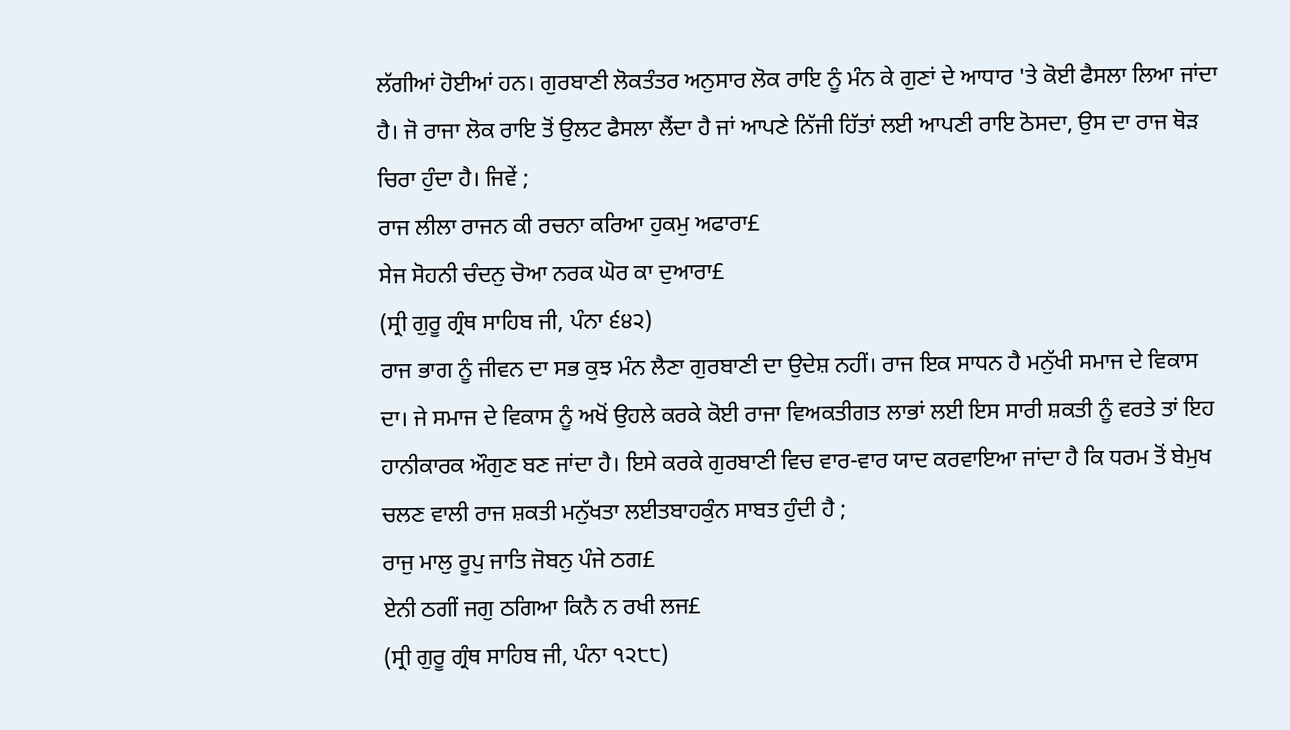ਲੱਗੀਆਂ ਹੋਈਆਂ ਹਨ। ਗੁਰਬਾਣੀ ਲੋਕਤੰਤਰ ਅਨੁਸਾਰ ਲੋਕ ਰਾਇ ਨੂੰ ਮੰਨ ਕੇ ਗੁਣਾਂ ਦੇ ਆਧਾਰ 'ਤੇ ਕੋਈ ਫੈਸਲਾ ਲਿਆ ਜਾਂਦਾ ਹੈ। ਜੋ ਰਾਜਾ ਲੋਕ ਰਾਇ ਤੋਂ ਉਲਟ ਫੈਸਲਾ ਲੈਂਦਾ ਹੈ ਜਾਂ ਆਪਣੇ ਨਿੱਜੀ ਹਿੱਤਾਂ ਲਈ ਆਪਣੀ ਰਾਇ ਠੋਸਦਾ, ਉਸ ਦਾ ਰਾਜ ਥੋੜ ਚਿਰਾ ਹੁੰਦਾ ਹੈ। ਜਿਵੇਂ ;
ਰਾਜ ਲੀਲਾ ਰਾਜਨ ਕੀ ਰਚਨਾ ਕਰਿਆ ਹੁਕਮੁ ਅਫਾਰਾ£
ਸੇਜ ਸੋਹਨੀ ਚੰਦਨੁ ਚੋਆ ਨਰਕ ਘੋਰ ਕਾ ਦੁਆਰਾ£
(ਸ੍ਰੀ ਗੁਰੂ ਗ੍ਰੰਥ ਸਾਹਿਬ ਜੀ, ਪੰਨਾ ੬੪੨)
ਰਾਜ ਭਾਗ ਨੂੰ ਜੀਵਨ ਦਾ ਸਭ ਕੁਝ ਮੰਨ ਲੈਣਾ ਗੁਰਬਾਣੀ ਦਾ ਉਦੇਸ਼ ਨਹੀਂ। ਰਾਜ ਇਕ ਸਾਧਨ ਹੈ ਮਨੁੱਖੀ ਸਮਾਜ ਦੇ ਵਿਕਾਸ ਦਾ। ਜੇ ਸਮਾਜ ਦੇ ਵਿਕਾਸ ਨੂੰ ਅਖੋਂ ਉਹਲੇ ਕਰਕੇ ਕੋਈ ਰਾਜਾ ਵਿਅਕਤੀਗਤ ਲਾਭਾਂ ਲਈ ਇਸ ਸਾਰੀ ਸ਼ਕਤੀ ਨੂੰ ਵਰਤੇ ਤਾਂ ਇਹ ਹਾਨੀਕਾਰਕ ਔਗੁਣ ਬਣ ਜਾਂਦਾ ਹੈ। ਇਸੇ ਕਰਕੇ ਗੁਰਬਾਣੀ ਵਿਚ ਵਾਰ-ਵਾਰ ਯਾਦ ਕਰਵਾਇਆ ਜਾਂਦਾ ਹੈ ਕਿ ਧਰਮ ਤੋਂ ਬੇਮੁਖ ਚਲਣ ਵਾਲੀ ਰਾਜ ਸ਼ਕਤੀ ਮਨੁੱਖਤਾ ਲਈਤਬਾਹਕੁੰਨ ਸਾਬਤ ਹੁੰਦੀ ਹੈ ;
ਰਾਜੁ ਮਾਲੁ ਰੂਪੁ ਜਾਤਿ ਜੋਬਨੁ ਪੰਜੇ ਠਗ£
ਏਨੀ ਠਗੀਂ ਜਗੁ ਠਗਿਆ ਕਿਨੈ ਨ ਰਖੀ ਲਜ£
(ਸ੍ਰੀ ਗੁਰੂ ਗ੍ਰੰਥ ਸਾਹਿਬ ਜੀ, ਪੰਨਾ ੧੨੮੮)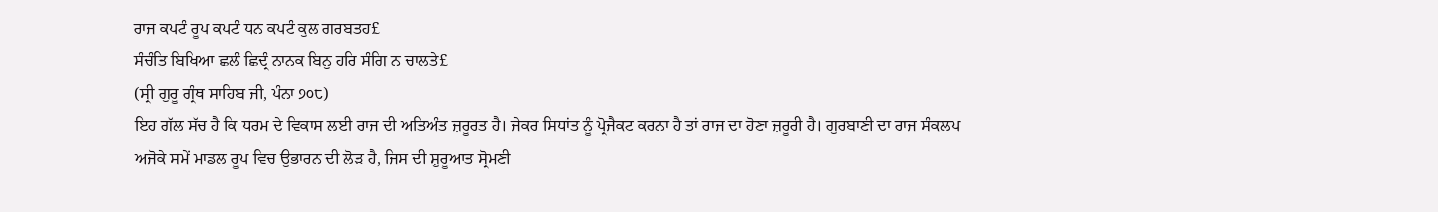ਰਾਜ ਕਪਟੰ ਰੂਪ ਕਪਟੰ ਧਨ ਕਪਟੰ ਕੁਲ ਗਰਬਤਹ£
ਸੰਚੰਤਿ ਬਿਖਿਆ ਛਲੰ ਛਿਦ੍ਰੰ ਨਾਨਕ ਬਿਨੁ ਹਰਿ ਸੰਗਿ ਨ ਚਾਲਤੇ£
(ਸ੍ਰੀ ਗੁਰੂ ਗ੍ਰੰਥ ਸਾਹਿਬ ਜੀ, ਪੰਨਾ ੭੦੮)
ਇਹ ਗੱਲ ਸੱਚ ਹੈ ਕਿ ਧਰਮ ਦੇ ਵਿਕਾਸ ਲਈ ਰਾਜ ਦੀ ਅਤਿਅੰਤ ਜ਼ਰੂਰਤ ਹੈ। ਜੇਕਰ ਸਿਧਾਂਤ ਨੂੰ ਪ੍ਰੋਜੈਕਟ ਕਰਨਾ ਹੈ ਤਾਂ ਰਾਜ ਦਾ ਹੋਣਾ ਜ਼ਰੂਰੀ ਹੈ। ਗੁਰਬਾਣੀ ਦਾ ਰਾਜ ਸੰਕਲਪ ਅਜੋਕੇ ਸਮੇਂ ਮਾਡਲ ਰੂਪ ਵਿਚ ਉਭਾਰਨ ਦੀ ਲੋੜ ਹੈ, ਜਿਸ ਦੀ ਸ਼ੁਰੂਆਤ ਸ੍ਰੋਮਣੀ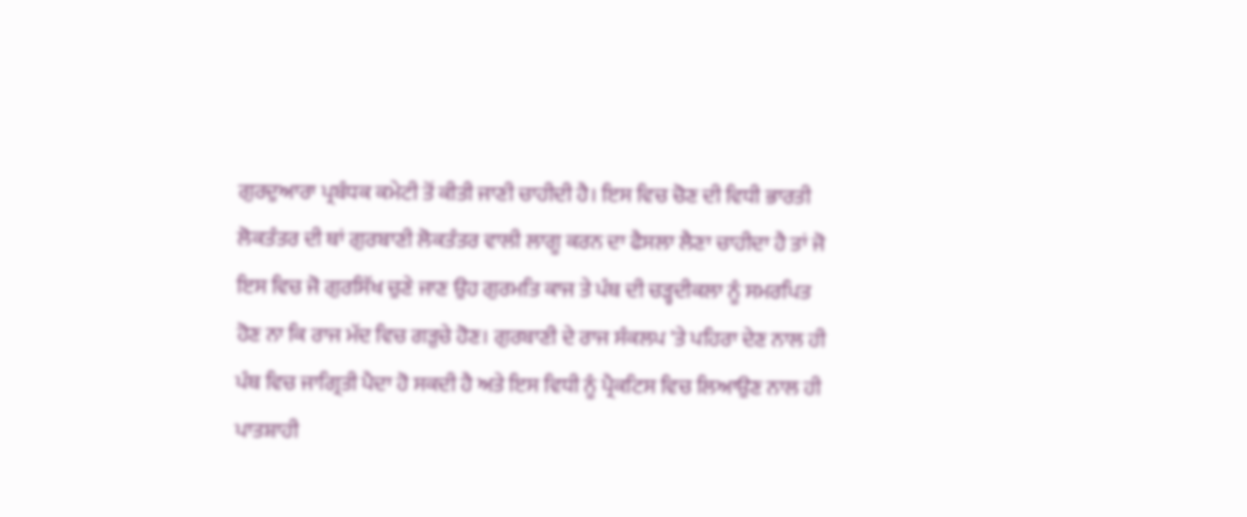ਗੁਰਦੁਆਰਾ ਪ੍ਰਬੰਧਕ ਕਮੇਟੀ ਤੋਂ ਕੀਤੀ ਜਾਣੀ ਚਾਹੀਦੀ ਹੈ। ਇਸ ਵਿਚ ਚੋਣ ਦੀ ਵਿਧੀ ਭਾਰਤੀ ਲੋਕਤੰਤਰ ਦੀ ਥਾਂ ਗੁਰਬਾਣੀ ਲੋਕਤੰਤਰ ਵਾਲੀ ਲਾਗੂ ਕਰਨ ਦਾ ਫੈਸਲਾ ਲੈਣਾ ਚਾਹੀਦਾ ਹੈ ਤਾਂ ਜੋ ਇਸ ਵਿਚ ਜੋ ਗੁਰਸਿੱਖ ਚੁਣੇ ਜਾਣ ਉਹ ਗੁਰਮਤਿ ਕਾਜ ਤੇ ਪੰਥ ਦੀ ਚੜ੍ਹਦੀਕਲਾ ਨੂੰ ਸਮਰਪਿਤ ਹੋਣ ਨਾ ਕਿ ਰਾਜ ਮੱਦ ਵਿਚ ਗੜੁਚੇ ਹੋਣ। ਗੁਰਬਾਣੀ ਦੇ ਰਾਜ ਸੰਕਲਪ 'ਤੇ ਪਹਿਰਾ ਦੇਣ ਨਾਲ ਹੀ ਪੰਥ ਵਿਚ ਜਾਗ੍ਰਿਤੀ ਪੈਦਾ ਹੋ ਸਕਦੀ ਹੈ ਅਤੇ ਇਸ ਵਿਧੀ ਨੂੰ ਪ੍ਰੈਕਟਿਸ ਵਿਚ ਲਿਆਉਣ ਨਾਲ ਹੀ ਪਾਤਸ਼ਾਹੀ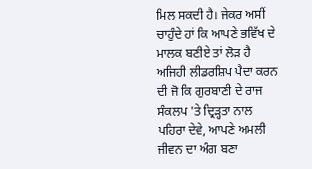ਮਿਲ ਸਕਦੀ ਹੈ। ਜੇਕਰ ਅਸੀਂ ਚਾਹੁੰਦੇ ਹਾਂ ਕਿ ਆਪਣੇ ਭਵਿੱਖ ਦੇ ਮਾਲਕ ਬਣੀਏ ਤਾਂ ਲੋੜ ਹੈ ਅਜਿਹੀ ਲੀਡਰਸ਼ਿਪ ਪੈਦਾ ਕਰਨ ਦੀ ਜੋ ਕਿ ਗੁਰਬਾਣੀ ਦੇ ਰਾਜ ਸੰਕਲਪ 'ਤੇ ਦ੍ਰਿੜ੍ਹਤਾ ਨਾਲ ਪਹਿਰਾ ਦੇਵੇ, ਆਪਣੇ ਅਮਲੀ ਜੀਵਨ ਦਾ ਅੰਗ ਬਣਾ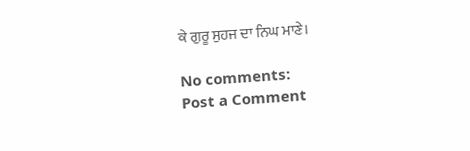ਕੇ ਗੁਰੂ ਸੁਹਜ ਦਾ ਨਿਘ ਮਾਣੇ।

No comments:
Post a Comment